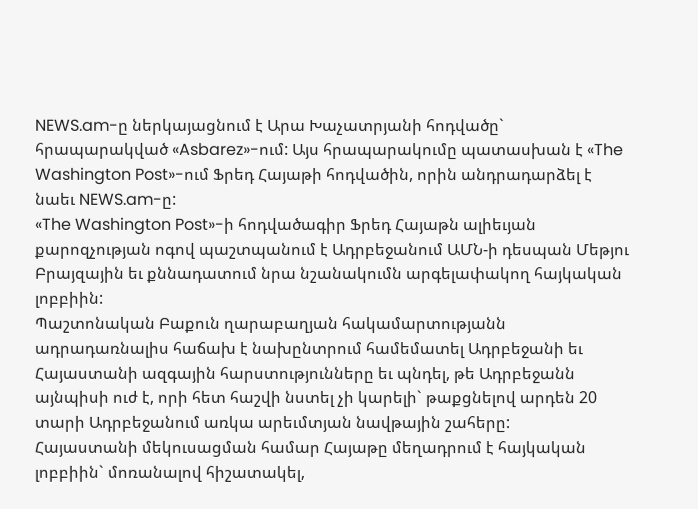NEWS.am-ը ներկայացնում է Արա Խաչատրյանի հոդվածը` հրապարակված «Asbarez»-ում: Այս հրապարակումը պատասխան է «The Washington Post»-ում Ֆրեդ Հայաթի հոդվածին, որին անդրադարձել է նաեւ NEWS.am-ը:
«The Washington Post»-ի հոդվածագիր Ֆրեդ Հայաթն ալիեւյան քարոզչության ոգով պաշտպանում է Ադրբեջանում ԱՄՆ-ի դեսպան Մեթյու Բրայզային եւ քննադատում նրա նշանակումն արգելափակող հայկական լոբբիին:
Պաշտոնական Բաքուն ղարաբաղյան հակամարտությանն ադրադառնալիս հաճախ է նախընտրում համեմատել Ադրբեջանի եւ Հայաստանի ազգային հարստությունները եւ պնդել, թե Ադրբեջանն այնպիսի ուժ է, որի հետ հաշվի նստել չի կարելի` թաքցնելով արդեն 20 տարի Ադրբեջանում առկա արեւմտյան նավթային շահերը:
Հայաստանի մեկուսացման համար Հայաթը մեղադրում է հայկական լոբբիին` մոռանալով հիշատակել,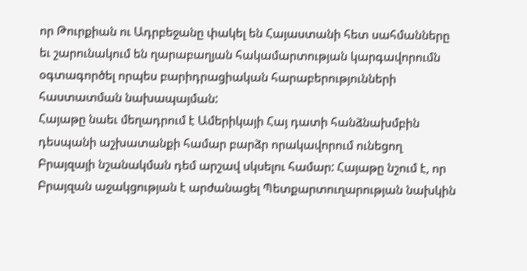որ Թուրքիան ու Ադրբեջանը փակել են Հայաստանի հետ սահմանները եւ շարունակում են ղարաբաղյան հակամարտության կարգավորումն օգտագործել որպես բարիդրացիական հարաբերությունների հաստատման նախապայման:
Հայաթը նաեւ մեղադրում է Ամերիկայի Հայ դատի հանձնախմբին դեսպանի աշխատանքի համար բարձր որակավորում ունեցող Բրայզայի նշանակման դեմ արշավ սկսելու համար: Հայաթը նշում է, որ Բրայզան աջակցության է արժանացել Պետքարտուղարության նախկին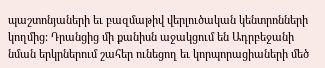պաշտոնյաների եւ բազմաթիվ վերլուծական կենտրոնների կողմից: Դրանցից մի քանիսն աջակցում են Ադրբեջանի նման երկրներում շահեր ունեցող եւ կորպորացիաների մեծ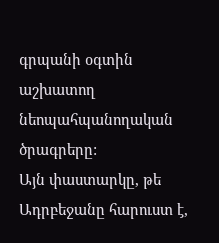գրպանի օգտին աշխատող նեոպահպանողական ծրագրերը:
Այն փաստարկը, թե Ադրբեջանը հարուստ է,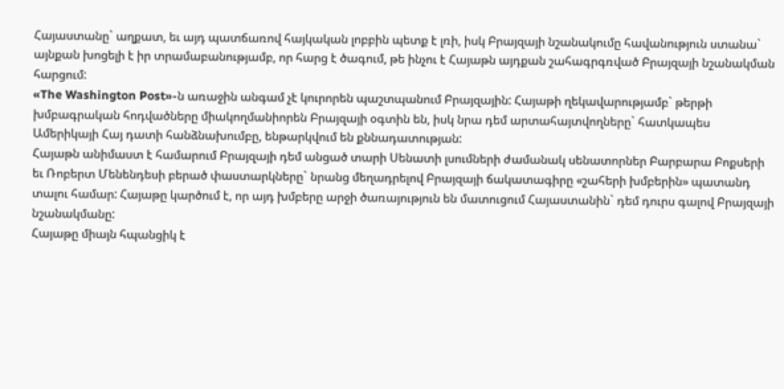Հայաստանը` աղքատ, եւ այդ պատճառով հայկական լոբբին պետք է լռի, իսկ Բրայզայի նշանակումը հավանություն ստանա` այնքան խոցելի է իր տրամաբանությամբ, որ հարց է ծագում, թե ինչու է Հայաթն այդքան շահագրգռված Բրայզայի նշանակման հարցում:
«The Washington Post»-ն առաջին անգամ չէ կուրորեն պաշտպանում Բրայզային: Հայաթի ղեկավարությամբ` թերթի խմբագրական հոդվածները միակողմանիորեն Բրայզայի օգտին են, իսկ նրա դեմ արտահայտվողները` հատկապես Ամերիկայի Հայ դատի հանձնախումբը, ենթարկվում են քննադատության:
Հայաթն անիմաստ է համարում Բրայզայի դեմ անցած տարի Սենատի լսումների ժամանակ սենատորներ Բարբարա Բոքսերի եւ Ռոբերտ Մենենդեսի բերած փաստարկները` նրանց մեղադրելով Բրայզայի ճակատագիրը «շահերի խմբերին» պատանդ տալու համար: Հայաթը կարծում է, որ այդ խմբերը արջի ծառայություն են մատուցում Հայաստանին` դեմ դուրս գալով Բրայզայի նշանակմանը:
Հայաթը միայն հպանցիկ է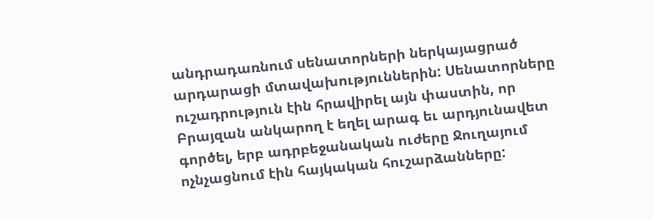անդրադառնում սենատորների ներկայացրած արդարացի մտավախություններին: Սենատորները ուշադրություն էին հրավիրել այն փաստին, որ Բրայզան անկարող է եղել արագ եւ արդյունավետ գործել, երբ ադրբեջանական ուժերը Ջուղայում ոչնչացնում էին հայկական հուշարձանները: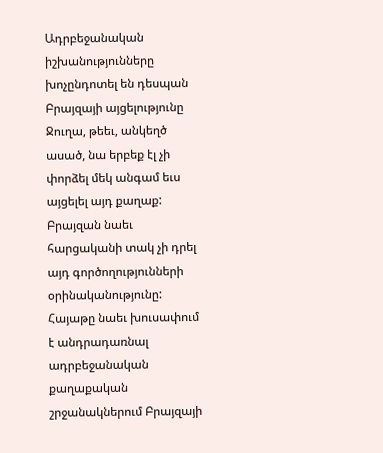Ադրբեջանական իշխանությունները խոչընդոտել են դեսպան Բրայզայի այցելությունը Ջուղա, թեեւ, անկեղծ ասած, նա երբեք էլ չի փորձել մեկ անգամ եւս այցելել այդ քաղաք: Բրայզան նաեւ հարցականի տակ չի դրել այդ գործողությունների օրինականությունը:
Հայաթը նաեւ խուսափում է անդրադառնալ ադրբեջանական քաղաքական շրջանակներում Բրայզայի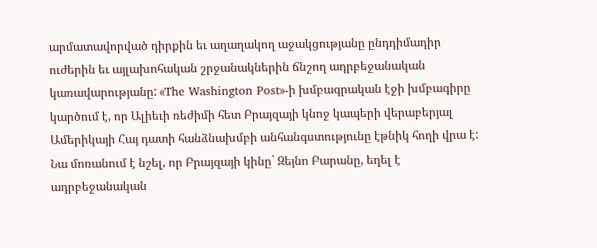արմատավորված դիրքին եւ աղաղակող աջակցությանը ընդդիմադիր ուժերին եւ այլախոհական շրջանակներին ճնշող ադրբեջանական կառավարությանը: «The Washington Post»-ի խմբագրական էջի խմբագիրը կարծում է, որ Ալիեւի ռեժիմի հետ Բրայզայի կնոջ կապերի վերաբերյալ Ամերիկայի Հայ դատի հանձնախմբի անհանգստությունը էթնիկ հողի վրա է:
Նա մոռանում է նշել, որ Բրայզայի կինը` Զեյնո Բարանը, եղել է ադրբեջանական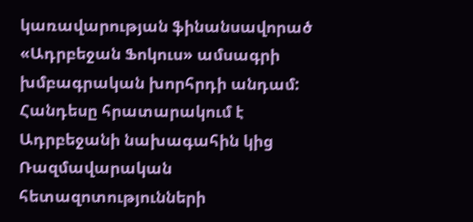կառավարության ֆինանսավորած «Ադրբեջան Ֆոկուս» ամսագրի խմբագրական խորհրդի անդամ: Հանդեսը հրատարակում է Ադրբեջանի նախագահին կից Ռազմավարական հետազոտությունների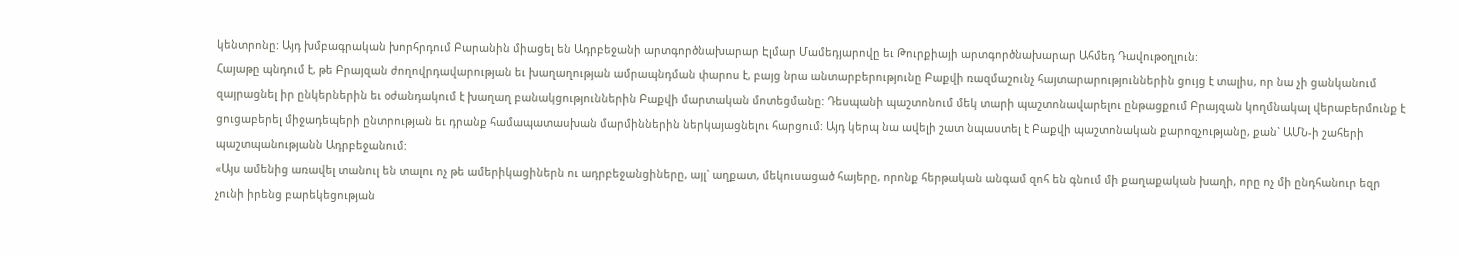կենտրոնը: Այդ խմբագրական խորհրդում Բարանին միացել են Ադրբեջանի արտգործնախարար Էլմար Մամեդյարովը եւ Թուրքիայի արտգործնախարար Ահմեդ Դավութօղլուն:
Հայաթը պնդում է, թե Բրայզան ժողովրդավարության եւ խաղաղության ամրապնդման փարոս է, բայց նրա անտարբերությունը Բաքվի ռազմաշունչ հայտարարություններին ցույց է տալիս, որ նա չի ցանկանում զայրացնել իր ընկերներին եւ օժանդակում է խաղաղ բանակցություններին Բաքվի մարտական մոտեցմանը: Դեսպանի պաշտոնում մեկ տարի պաշտոնավարելու ընթացքում Բրայզան կողմնակալ վերաբերմունք է ցուցաբերել միջադեպերի ընտրության եւ դրանք համապատասխան մարմիններին ներկայացնելու հարցում: Այդ կերպ նա ավելի շատ նպաստել է Բաքվի պաշտոնական քարոզչությանը, քան` ԱՄՆ-ի շահերի պաշտպանությանն Ադրբեջանում:
«Այս ամենից առավել տանուլ են տալու ոչ թե ամերիկացիներն ու ադրբեջանցիները, այլ` աղքատ, մեկուսացած հայերը, որոնք հերթական անգամ զոհ են գնում մի քաղաքական խաղի, որը ոչ մի ընդհանուր եզր չունի իրենց բարեկեցության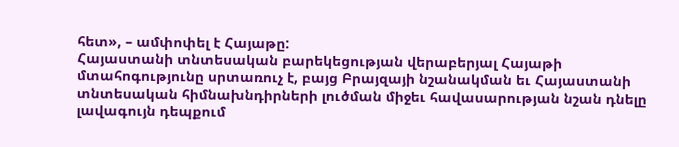հետ», – ամփոփել է Հայաթը:
Հայաստանի տնտեսական բարեկեցության վերաբերյալ Հայաթի մտահոգությունը սրտառուչ է, բայց Բրայզայի նշանակման եւ Հայաստանի տնտեսական հիմնախնդիրների լուծման միջեւ հավասարության նշան դնելը լավագույն դեպքում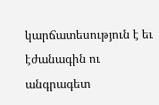կարճատեսություն է եւ էժանագին ու անգրագետ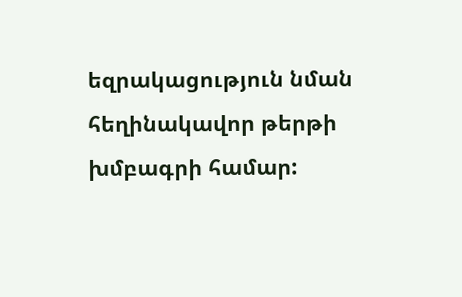եզրակացություն նման հեղինակավոր թերթի խմբագրի համար: